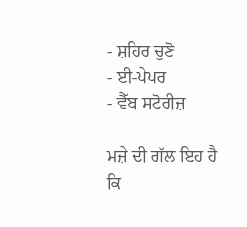- ਸ਼ਹਿਰ ਚੁਣੋ
- ਈ-ਪੇਪਰ
- ਵੈੱਬ ਸਟੋਰੀਜ਼

ਮਜ਼ੇ ਦੀ ਗੱਲ ਇਹ ਹੈ ਕਿ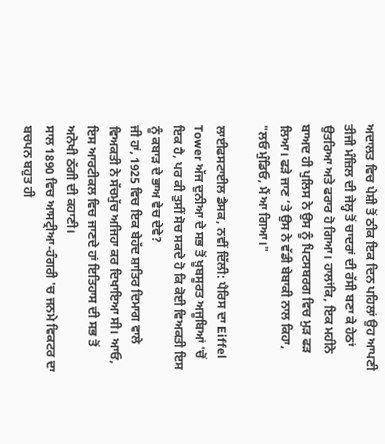ਅਦਾਲਤ ਵਿਚ ਪੇਸ਼ੀ ਤੋਂ ਠੀਕ ਇਕ ਦਿਨ ਪਹਿਲਾਂ ਉਹ ਆਪਣੀ ਤੀਜੀ ਮੰਜ਼ਿਲ ਦੀ ਜੇਲ੍ਹ ਤੋਂ ਚਾਦਰਾਂ ਦੀ ਰੱਸੀ ਬਣਾ ਕੇ ਹੇਠਾਂ ਉਤਰਿਆ ਅਤੇ ਫਰਾਰ ਹੋ ਗਿਆ। ਹਾਲਾਂਕਿ, ਇਕ ਮਹੀਨੇ ਬਾਅਦ ਹੀ ਪੁਲਿਸ ਨੇ ਉਸ ਨੂੰ ਪਿਟਸਬਰਗ ਵਿਚ ਮੁੜ ਫੜ ਲਿਆ। ਫੜੇ ਜਾਣ ’ਤੇ ਉਸ ਨੇ ਵੱਡੀ ਬੇਬਾਕੀ ਨਾਲ ਕਿਹਾ, "ਲਓ ਮੁੰਡਿਓ, ਮੈਂ ਆ ਗਿਆ।"

ਲਾਈਫਸਟਾਈਲ ਡੈਸਕ, ਨਵੀਂ ਦਿੱਲੀ: ਪੈਰਿਸ ਦਾ Eiffel Tower ਅੱਜ ਦੁਨੀਆ ਦੇ ਸਭ ਤੋਂ ਖ਼ੂਬਸੂਰਤ ਅਜੂਬਿਆਂ 'ਚੋਂ ਇਕ ਹੈ, ਪਰ ਕੀ ਤੁਸੀਂ ਸੋਚ ਸਕਦੇ ਹੋ ਕਿ ਕੋਈ ਵਿਅਕਤੀ ਇਸ ਨੂੰ ਕਬਾੜ ਦੇ ਭਾਅ ਵੇਚ ਦੇਵੇ?
ਜੀ ਹਾਂ, 1925 ਵਿਚ ਇਕ ਬੇਹੱਦ ਸ਼ਾਤਿਰ ਦਿਮਾਗ ਵਾਲੇ ਵਿਅਕਤੀ ਨੇ ਸੱਚਮੁੱਚ ਅਜਿਹਾ ਕਰ ਦਿਖਾਇਆ ਸੀ। ਆਓ, ਇਸ ਆਰਟੀਕਲ ਵਿਚ ਜਾਣਦੇ ਹਾਂ ਇਤਿਹਾਸ ਦੀ ਸਭ ਤੋਂ ਅਨੋਖੀ ਠੱਗੀ ਦੀ ਕਹਾਣੀ।
ਸਾਲ 1890 ਵਿਚ ਆਸਟ੍ਰੀਆ-ਹੰਗਰੀ 'ਚ ਜਨਮੇ ਵਿਕਟਰ ਦਾ ਬਚਪਨ ਬਹੁਤ ਹੀ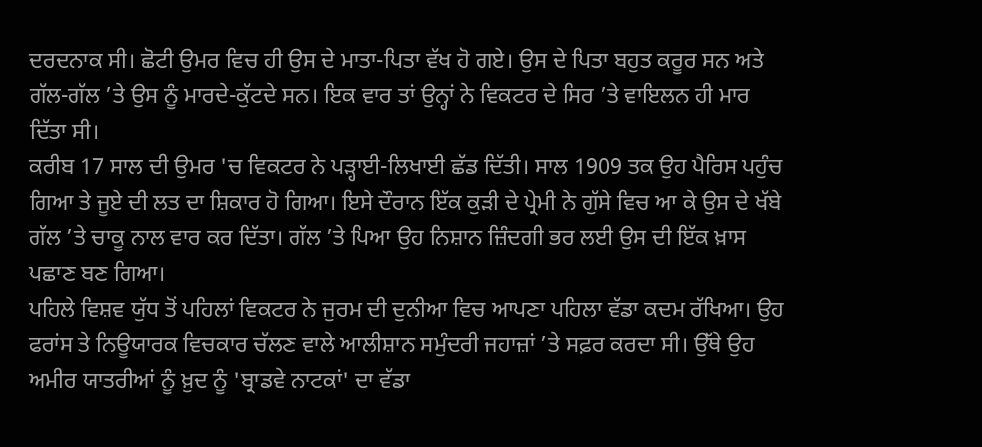ਦਰਦਨਾਕ ਸੀ। ਛੋਟੀ ਉਮਰ ਵਿਚ ਹੀ ਉਸ ਦੇ ਮਾਤਾ-ਪਿਤਾ ਵੱਖ ਹੋ ਗਏ। ਉਸ ਦੇ ਪਿਤਾ ਬਹੁਤ ਕਰੂਰ ਸਨ ਅਤੇ ਗੱਲ-ਗੱਲ ’ਤੇ ਉਸ ਨੂੰ ਮਾਰਦੇ-ਕੁੱਟਦੇ ਸਨ। ਇਕ ਵਾਰ ਤਾਂ ਉਨ੍ਹਾਂ ਨੇ ਵਿਕਟਰ ਦੇ ਸਿਰ ’ਤੇ ਵਾਇਲਨ ਹੀ ਮਾਰ ਦਿੱਤਾ ਸੀ।
ਕਰੀਬ 17 ਸਾਲ ਦੀ ਉਮਰ 'ਚ ਵਿਕਟਰ ਨੇ ਪੜ੍ਹਾਈ-ਲਿਖਾਈ ਛੱਡ ਦਿੱਤੀ। ਸਾਲ 1909 ਤਕ ਉਹ ਪੈਰਿਸ ਪਹੁੰਚ ਗਿਆ ਤੇ ਜੂਏ ਦੀ ਲਤ ਦਾ ਸ਼ਿਕਾਰ ਹੋ ਗਿਆ। ਇਸੇ ਦੌਰਾਨ ਇੱਕ ਕੁੜੀ ਦੇ ਪ੍ਰੇਮੀ ਨੇ ਗੁੱਸੇ ਵਿਚ ਆ ਕੇ ਉਸ ਦੇ ਖੱਬੇ ਗੱਲ ’ਤੇ ਚਾਕੂ ਨਾਲ ਵਾਰ ਕਰ ਦਿੱਤਾ। ਗੱਲ ’ਤੇ ਪਿਆ ਉਹ ਨਿਸ਼ਾਨ ਜ਼ਿੰਦਗੀ ਭਰ ਲਈ ਉਸ ਦੀ ਇੱਕ ਖ਼ਾਸ ਪਛਾਣ ਬਣ ਗਿਆ।
ਪਹਿਲੇ ਵਿਸ਼ਵ ਯੁੱਧ ਤੋਂ ਪਹਿਲਾਂ ਵਿਕਟਰ ਨੇ ਜੁਰਮ ਦੀ ਦੁਨੀਆ ਵਿਚ ਆਪਣਾ ਪਹਿਲਾ ਵੱਡਾ ਕਦਮ ਰੱਖਿਆ। ਉਹ ਫਰਾਂਸ ਤੇ ਨਿਊਯਾਰਕ ਵਿਚਕਾਰ ਚੱਲਣ ਵਾਲੇ ਆਲੀਸ਼ਾਨ ਸਮੁੰਦਰੀ ਜਹਾਜ਼ਾਂ ’ਤੇ ਸਫ਼ਰ ਕਰਦਾ ਸੀ। ਉੱਥੇ ਉਹ ਅਮੀਰ ਯਾਤਰੀਆਂ ਨੂੰ ਖ਼ੁਦ ਨੂੰ 'ਬ੍ਰਾਡਵੇ ਨਾਟਕਾਂ' ਦਾ ਵੱਡਾ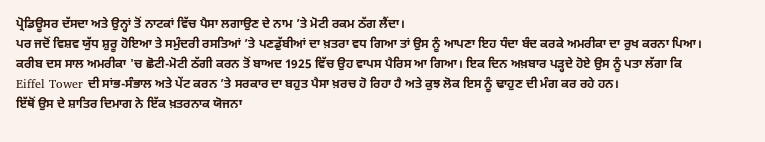ਪ੍ਰੋਡਿਊਸਰ ਦੱਸਦਾ ਅਤੇ ਉਨ੍ਹਾਂ ਤੋਂ ਨਾਟਕਾਂ ਵਿੱਚ ਪੈਸਾ ਲਗਾਉਣ ਦੇ ਨਾਮ ’ਤੇ ਮੋਟੀ ਰਕਮ ਠੱਗ ਲੈਂਦਾ।
ਪਰ ਜਦੋਂ ਵਿਸ਼ਵ ਯੁੱਧ ਸ਼ੁਰੂ ਹੋਇਆ ਤੇ ਸਮੁੰਦਰੀ ਰਸਤਿਆਂ ’ਤੇ ਪਣਡੁੱਬੀਆਂ ਦਾ ਖ਼ਤਰਾ ਵਧ ਗਿਆ ਤਾਂ ਉਸ ਨੂੰ ਆਪਣਾ ਇਹ ਧੰਦਾ ਬੰਦ ਕਰਕੇ ਅਮਰੀਕਾ ਦਾ ਰੁਖ ਕਰਨਾ ਪਿਆ।
ਕਰੀਬ ਦਸ ਸਾਲ ਅਮਰੀਕਾ 'ਚ ਛੋਟੀ-ਮੋਟੀ ਠੱਗੀ ਕਰਨ ਤੋਂ ਬਾਅਦ 1925 ਵਿੱਚ ਉਹ ਵਾਪਸ ਪੈਰਿਸ ਆ ਗਿਆ। ਇਕ ਦਿਨ ਅਖ਼ਬਾਰ ਪੜ੍ਹਦੇ ਹੋਏ ਉਸ ਨੂੰ ਪਤਾ ਲੱਗਾ ਕਿ Eiffel Tower ਦੀ ਸਾਂਭ-ਸੰਭਾਲ ਅਤੇ ਪੇਂਟ ਕਰਨ ’ਤੇ ਸਰਕਾਰ ਦਾ ਬਹੁਤ ਪੈਸਾ ਖ਼ਰਚ ਹੋ ਰਿਹਾ ਹੈ ਅਤੇ ਕੁਝ ਲੋਕ ਇਸ ਨੂੰ ਢਾਹੁਣ ਦੀ ਮੰਗ ਕਰ ਰਹੇ ਹਨ।
ਇੱਥੋਂ ਉਸ ਦੇ ਸ਼ਾਤਿਰ ਦਿਮਾਗ ਨੇ ਇੱਕ ਖ਼ਤਰਨਾਕ ਯੋਜਨਾ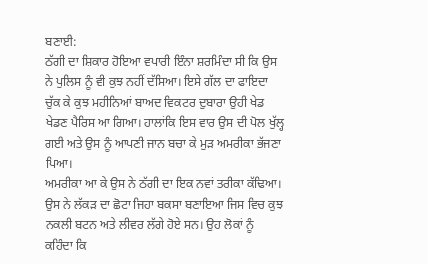ਬਣਾਈ:
ਠੱਗੀ ਦਾ ਸ਼ਿਕਾਰ ਹੋਇਆ ਵਪਾਰੀ ਇੰਨਾ ਸ਼ਰਮਿੰਦਾ ਸੀ ਕਿ ਉਸ ਨੇ ਪੁਲਿਸ ਨੂੰ ਵੀ ਕੁਝ ਨਹੀਂ ਦੱਸਿਆ। ਇਸੇ ਗੱਲ ਦਾ ਫਾਇਦਾ ਚੁੱਕ ਕੇ ਕੁਝ ਮਹੀਨਿਆਂ ਬਾਅਦ ਵਿਕਟਰ ਦੁਬਾਰਾ ਉਹੀ ਖੇਡ ਖੇਡਣ ਪੈਰਿਸ ਆ ਗਿਆ। ਹਾਲਾਂਕਿ ਇਸ ਵਾਰ ਉਸ ਦੀ ਪੋਲ ਖੁੱਲ੍ਹ ਗਈ ਅਤੇ ਉਸ ਨੂੰ ਆਪਣੀ ਜਾਨ ਬਚਾ ਕੇ ਮੁੜ ਅਮਰੀਕਾ ਭੱਜਣਾ ਪਿਆ।
ਅਮਰੀਕਾ ਆ ਕੇ ਉਸ ਨੇ ਠੱਗੀ ਦਾ ਇਕ ਨਵਾਂ ਤਰੀਕਾ ਕੱਢਿਆ। ਉਸ ਨੇ ਲੱਕੜ ਦਾ ਛੋਟਾ ਜਿਹਾ ਬਕਸਾ ਬਣਾਇਆ ਜਿਸ ਵਿਚ ਕੁਝ ਨਕਲੀ ਬਟਨ ਅਤੇ ਲੀਵਰ ਲੱਗੇ ਹੋਏ ਸਨ। ਉਹ ਲੋਕਾਂ ਨੂੰ ਕਹਿੰਦਾ ਕਿ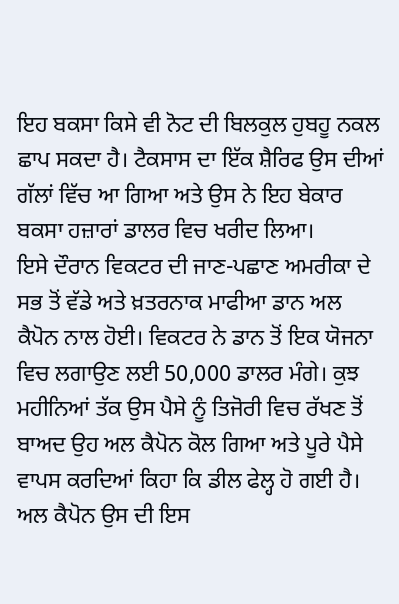ਇਹ ਬਕਸਾ ਕਿਸੇ ਵੀ ਨੋਟ ਦੀ ਬਿਲਕੁਲ ਹੁਬਹੂ ਨਕਲ ਛਾਪ ਸਕਦਾ ਹੈ। ਟੈਕਸਾਸ ਦਾ ਇੱਕ ਸ਼ੈਰਿਫ ਉਸ ਦੀਆਂ ਗੱਲਾਂ ਵਿੱਚ ਆ ਗਿਆ ਅਤੇ ਉਸ ਨੇ ਇਹ ਬੇਕਾਰ ਬਕਸਾ ਹਜ਼ਾਰਾਂ ਡਾਲਰ ਵਿਚ ਖਰੀਦ ਲਿਆ।
ਇਸੇ ਦੌਰਾਨ ਵਿਕਟਰ ਦੀ ਜਾਣ-ਪਛਾਣ ਅਮਰੀਕਾ ਦੇ ਸਭ ਤੋਂ ਵੱਡੇ ਅਤੇ ਖ਼ਤਰਨਾਕ ਮਾਫੀਆ ਡਾਨ ਅਲ ਕੈਪੋਨ ਨਾਲ ਹੋਈ। ਵਿਕਟਰ ਨੇ ਡਾਨ ਤੋਂ ਇਕ ਯੋਜਨਾ ਵਿਚ ਲਗਾਉਣ ਲਈ 50,000 ਡਾਲਰ ਮੰਗੇ। ਕੁਝ ਮਹੀਨਿਆਂ ਤੱਕ ਉਸ ਪੈਸੇ ਨੂੰ ਤਿਜੋਰੀ ਵਿਚ ਰੱਖਣ ਤੋਂ ਬਾਅਦ ਉਹ ਅਲ ਕੈਪੋਨ ਕੋਲ ਗਿਆ ਅਤੇ ਪੂਰੇ ਪੈਸੇ ਵਾਪਸ ਕਰਦਿਆਂ ਕਿਹਾ ਕਿ ਡੀਲ ਫੇਲ੍ਹ ਹੋ ਗਈ ਹੈ।
ਅਲ ਕੈਪੋਨ ਉਸ ਦੀ ਇਸ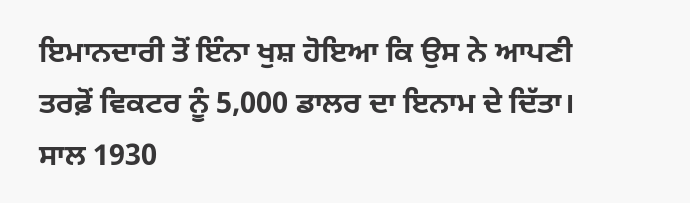ਇਮਾਨਦਾਰੀ ਤੋਂ ਇੰਨਾ ਖੁਸ਼ ਹੋਇਆ ਕਿ ਉਸ ਨੇ ਆਪਣੀ ਤਰਫ਼ੋਂ ਵਿਕਟਰ ਨੂੰ 5,000 ਡਾਲਰ ਦਾ ਇਨਾਮ ਦੇ ਦਿੱਤਾ।
ਸਾਲ 1930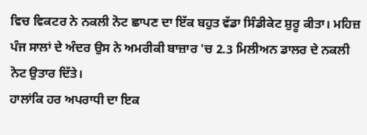ਵਿਚ ਵਿਕਟਰ ਨੇ ਨਕਲੀ ਨੋਟ ਛਾਪਣ ਦਾ ਇੱਕ ਬਹੁਤ ਵੱਡਾ ਸਿੰਡੀਕੇਟ ਸ਼ੁਰੂ ਕੀਤਾ। ਮਹਿਜ਼ ਪੰਜ ਸਾਲਾਂ ਦੇ ਅੰਦਰ ਉਸ ਨੇ ਅਮਰੀਕੀ ਬਾਜ਼ਾਰ 'ਚ 2.3 ਮਿਲੀਅਨ ਡਾਲਰ ਦੇ ਨਕਲੀ ਨੋਟ ਉਤਾਰ ਦਿੱਤੇ।
ਹਾਲਾਂਕਿ ਹਰ ਅਪਰਾਧੀ ਦਾ ਇਕ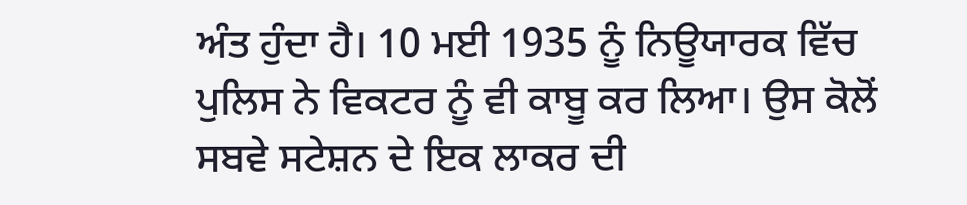ਅੰਤ ਹੁੰਦਾ ਹੈ। 10 ਮਈ 1935 ਨੂੰ ਨਿਊਯਾਰਕ ਵਿੱਚ ਪੁਲਿਸ ਨੇ ਵਿਕਟਰ ਨੂੰ ਵੀ ਕਾਬੂ ਕਰ ਲਿਆ। ਉਸ ਕੋਲੋਂ ਸਬਵੇ ਸਟੇਸ਼ਨ ਦੇ ਇਕ ਲਾਕਰ ਦੀ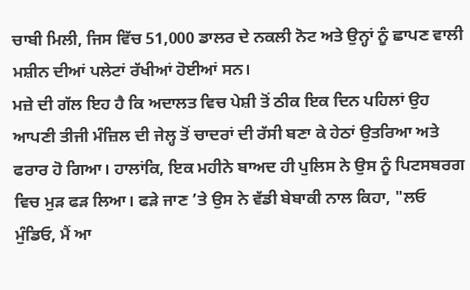ਚਾਬੀ ਮਿਲੀ, ਜਿਸ ਵਿੱਚ 51,000 ਡਾਲਰ ਦੇ ਨਕਲੀ ਨੋਟ ਅਤੇ ਉਨ੍ਹਾਂ ਨੂੰ ਛਾਪਣ ਵਾਲੀ ਮਸ਼ੀਨ ਦੀਆਂ ਪਲੇਟਾਂ ਰੱਖੀਆਂ ਹੋਈਆਂ ਸਨ।
ਮਜ਼ੇ ਦੀ ਗੱਲ ਇਹ ਹੈ ਕਿ ਅਦਾਲਤ ਵਿਚ ਪੇਸ਼ੀ ਤੋਂ ਠੀਕ ਇਕ ਦਿਨ ਪਹਿਲਾਂ ਉਹ ਆਪਣੀ ਤੀਜੀ ਮੰਜ਼ਿਲ ਦੀ ਜੇਲ੍ਹ ਤੋਂ ਚਾਦਰਾਂ ਦੀ ਰੱਸੀ ਬਣਾ ਕੇ ਹੇਠਾਂ ਉਤਰਿਆ ਅਤੇ ਫਰਾਰ ਹੋ ਗਿਆ। ਹਾਲਾਂਕਿ, ਇਕ ਮਹੀਨੇ ਬਾਅਦ ਹੀ ਪੁਲਿਸ ਨੇ ਉਸ ਨੂੰ ਪਿਟਸਬਰਗ ਵਿਚ ਮੁੜ ਫੜ ਲਿਆ। ਫੜੇ ਜਾਣ ’ਤੇ ਉਸ ਨੇ ਵੱਡੀ ਬੇਬਾਕੀ ਨਾਲ ਕਿਹਾ, "ਲਓ ਮੁੰਡਿਓ, ਮੈਂ ਆ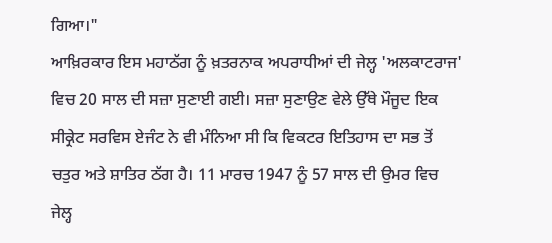ਗਿਆ।"
ਆਖ਼ਿਰਕਾਰ ਇਸ ਮਹਾਠੱਗ ਨੂੰ ਖ਼ਤਰਨਾਕ ਅਪਰਾਧੀਆਂ ਦੀ ਜੇਲ੍ਹ 'ਅਲਕਾਟਰਾਜ' ਵਿਚ 20 ਸਾਲ ਦੀ ਸਜ਼ਾ ਸੁਣਾਈ ਗਈ। ਸਜ਼ਾ ਸੁਣਾਉਣ ਵੇਲੇ ਉੱਥੇ ਮੌਜੂਦ ਇਕ ਸੀਕ੍ਰੇਟ ਸਰਵਿਸ ਏਜੰਟ ਨੇ ਵੀ ਮੰਨਿਆ ਸੀ ਕਿ ਵਿਕਟਰ ਇਤਿਹਾਸ ਦਾ ਸਭ ਤੋਂ ਚਤੁਰ ਅਤੇ ਸ਼ਾਤਿਰ ਠੱਗ ਹੈ। 11 ਮਾਰਚ 1947 ਨੂੰ 57 ਸਾਲ ਦੀ ਉਮਰ ਵਿਚ ਜੇਲ੍ਹ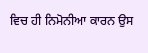ਵਿਚ ਹੀ ਨਿਮੋਨੀਆ ਕਾਰਨ ਉਸ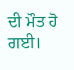ਦੀ ਮੌਤ ਹੋ ਗਈ।